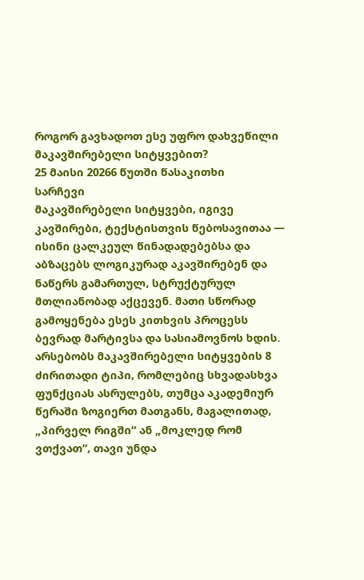როგორ გავხადოთ ესე უფრო დახვეწილი მაკავშირებელი სიტყვებით?
25 მაისი 20266 წუთში წასაკითხი
სარჩევი
მაკავშირებელი სიტყვები, იგივე კავშირები, ტექსტისთვის წებოსავითაა — ისინი ცალკეულ წინადადებებსა და აბზაცებს ლოგიკურად აკავშირებენ და ნაწერს გამართულ, სტრუქტურულ მთლიანობად აქცევენ. მათი სწორად გამოყენება ესეს კითხვის პროცესს ბევრად მარტივსა და სასიამოვნოს ხდის. არსებობს მაკავშირებელი სიტყვების 8 ძირითადი ტიპი, რომლებიც სხვადასხვა ფუნქციას ასრულებს, თუმცა აკადემიურ წერაში ზოგიერთ მათგანს, მაგალითად, „პირველ რიგში“ ან „მოკლედ რომ ვთქვათ“, თავი უნდა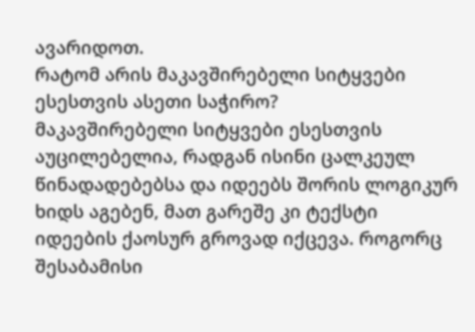ავარიდოთ.
რატომ არის მაკავშირებელი სიტყვები ესესთვის ასეთი საჭირო?
მაკავშირებელი სიტყვები ესესთვის აუცილებელია, რადგან ისინი ცალკეულ წინადადებებსა და იდეებს შორის ლოგიკურ ხიდს აგებენ, მათ გარეშე კი ტექსტი იდეების ქაოსურ გროვად იქცევა. როგორც შესაბამისი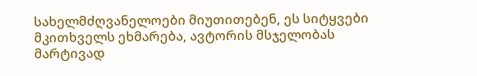სახელმძღვანელოები მიუთითებენ, ეს სიტყვები მკითხველს ეხმარება, ავტორის მსჯელობას მარტივად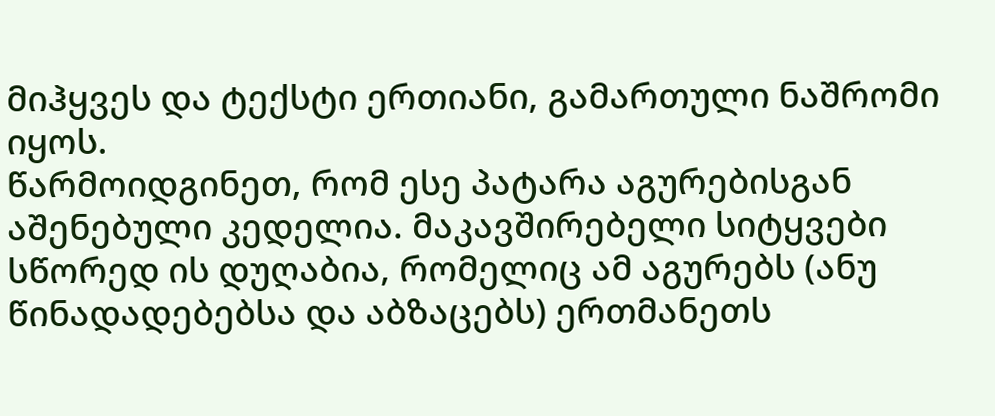მიჰყვეს და ტექსტი ერთიანი, გამართული ნაშრომი იყოს.
წარმოიდგინეთ, რომ ესე პატარა აგურებისგან აშენებული კედელია. მაკავშირებელი სიტყვები სწორედ ის დუღაბია, რომელიც ამ აგურებს (ანუ წინადადებებსა და აბზაცებს) ერთმანეთს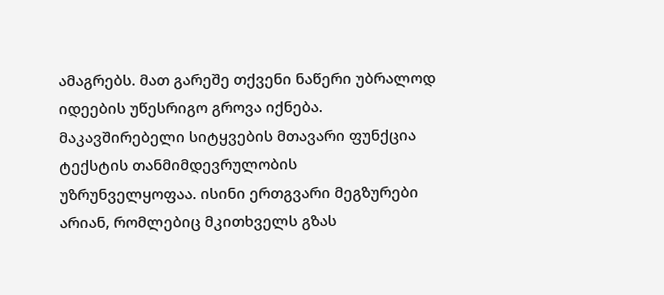ამაგრებს. მათ გარეშე თქვენი ნაწერი უბრალოდ იდეების უწესრიგო გროვა იქნება. მაკავშირებელი სიტყვების მთავარი ფუნქცია ტექსტის თანმიმდევრულობის უზრუნველყოფაა. ისინი ერთგვარი მეგზურები არიან, რომლებიც მკითხველს გზას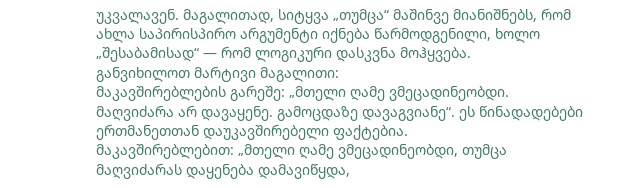უკვალავენ. მაგალითად, სიტყვა „თუმცა“ მაშინვე მიანიშნებს, რომ ახლა საპირისპირო არგუმენტი იქნება წარმოდგენილი, ხოლო „შესაბამისად“ — რომ ლოგიკური დასკვნა მოჰყვება.
განვიხილოთ მარტივი მაგალითი:
მაკავშირებლების გარეშე: „მთელი ღამე ვმეცადინეობდი. მაღვიძარა არ დავაყენე. გამოცდაზე დავაგვიანე“. ეს წინადადებები ერთმანეთთან დაუკავშირებელი ფაქტებია.
მაკავშირებლებით: „მთელი ღამე ვმეცადინეობდი, თუმცა მაღვიძარას დაყენება დამავიწყდა,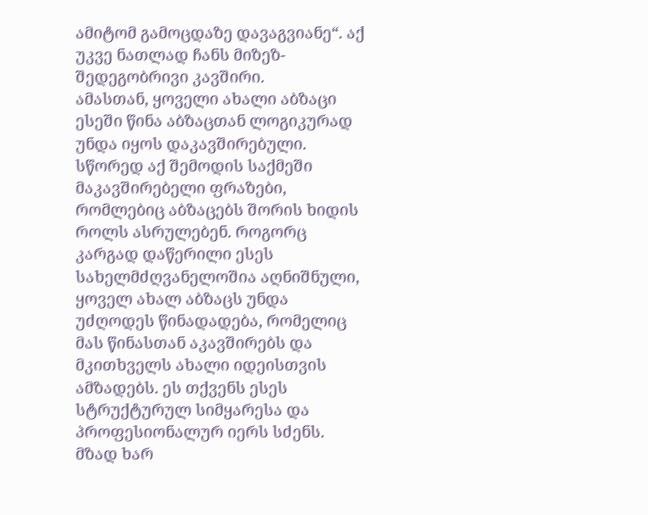ამიტომ გამოცდაზე დავაგვიანე“. აქ უკვე ნათლად ჩანს მიზეზ-შედეგობრივი კავშირი.
ამასთან, ყოველი ახალი აბზაცი ესეში წინა აბზაცთან ლოგიკურად უნდა იყოს დაკავშირებული. სწორედ აქ შემოდის საქმეში მაკავშირებელი ფრაზები, რომლებიც აბზაცებს შორის ხიდის როლს ასრულებენ. როგორც კარგად დაწერილი ესეს სახელმძღვანელოშია აღნიშნული, ყოველ ახალ აბზაცს უნდა უძღოდეს წინადადება, რომელიც მას წინასთან აკავშირებს და მკითხველს ახალი იდეისთვის ამზადებს. ეს თქვენს ესეს სტრუქტურულ სიმყარესა და პროფესიონალურ იერს სძენს.
მზად ხარ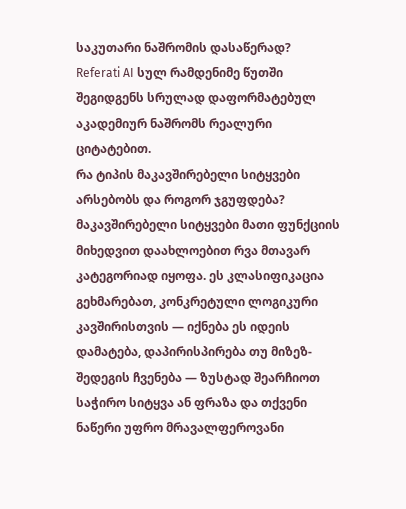საკუთარი ნაშრომის დასაწერად?
Referati AI სულ რამდენიმე წუთში შეგიდგენს სრულად დაფორმატებულ აკადემიურ ნაშრომს რეალური ციტატებით.
რა ტიპის მაკავშირებელი სიტყვები არსებობს და როგორ ჯგუფდება?
მაკავშირებელი სიტყვები მათი ფუნქციის მიხედვით დაახლოებით რვა მთავარ კატეგორიად იყოფა. ეს კლასიფიკაცია გეხმარებათ, კონკრეტული ლოგიკური კავშირისთვის — იქნება ეს იდეის დამატება, დაპირისპირება თუ მიზეზ-შედეგის ჩვენება — ზუსტად შეარჩიოთ საჭირო სიტყვა ან ფრაზა და თქვენი ნაწერი უფრო მრავალფეროვანი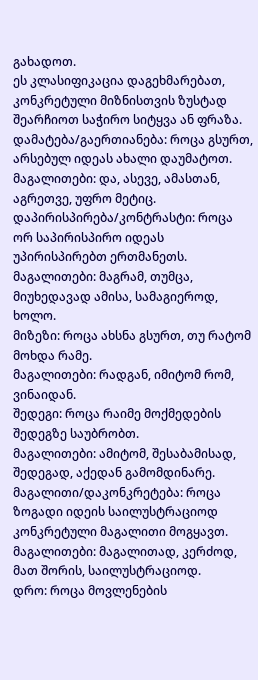გახადოთ.
ეს კლასიფიკაცია დაგეხმარებათ, კონკრეტული მიზნისთვის ზუსტად შეარჩიოთ საჭირო სიტყვა ან ფრაზა.
დამატება/გაერთიანება: როცა გსურთ, არსებულ იდეას ახალი დაუმატოთ.
მაგალითები: და, ასევე, ამასთან, აგრეთვე, უფრო მეტიც.
დაპირისპირება/კონტრასტი: როცა ორ საპირისპირო იდეას უპირისპირებთ ერთმანეთს.
მაგალითები: მაგრამ, თუმცა, მიუხედავად ამისა, სამაგიეროდ, ხოლო.
მიზეზი: როცა ახსნა გსურთ, თუ რატომ მოხდა რამე.
მაგალითები: რადგან, იმიტომ რომ, ვინაიდან.
შედეგი: როცა რაიმე მოქმედების შედეგზე საუბრობთ.
მაგალითები: ამიტომ, შესაბამისად, შედეგად, აქედან გამომდინარე.
მაგალითი/დაკონკრეტება: როცა ზოგადი იდეის საილუსტრაციოდ კონკრეტული მაგალითი მოგყავთ.
მაგალითები: მაგალითად, კერძოდ, მათ შორის, საილუსტრაციოდ.
დრო: როცა მოვლენების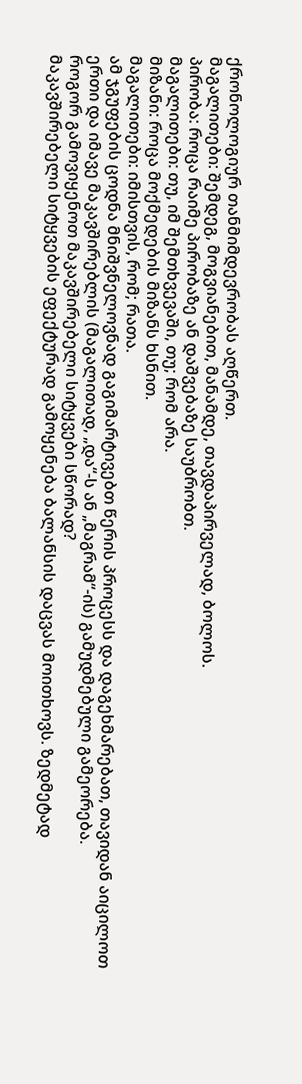ქრონოლოგიურ თანმიმდევრობას აღწერთ.
მაგალითები: შემდეგ, მოგვიანებით, მანამდე, თავდაპირველად, ბოლოს.
პირობა: როცა რაიმე პირობაზე ან დაშვებაზე საუბრობთ.
მაგალითები: თუ, იმ შემთხვევაში, თუ; რომ არა.
მიზანი: როცა მოქმედების მიზანს ხსნით.
მაგალითები: იმისთვის, რომ; რათა.
ამ ჯგუფების ცოდნა მნიშვნელოვნად გაგიმარტივებთ წერის პროცესს და დაგეხმარებათ, თავიდან აიცილოთ ერთი და იმავე მაკავშირებლის (მაგალითად, „და“-ს ან „მაგრამ“-ის) გამუდმებული გამეორება.
როგორ გამოვიყენოთ მაკავშირებელი სიტყვები სწორად?
მაკავშირებელი სიტყვების ეფექტურად გამოყენება ბალანსის დაცვას მოითხოვს. ზედმეტად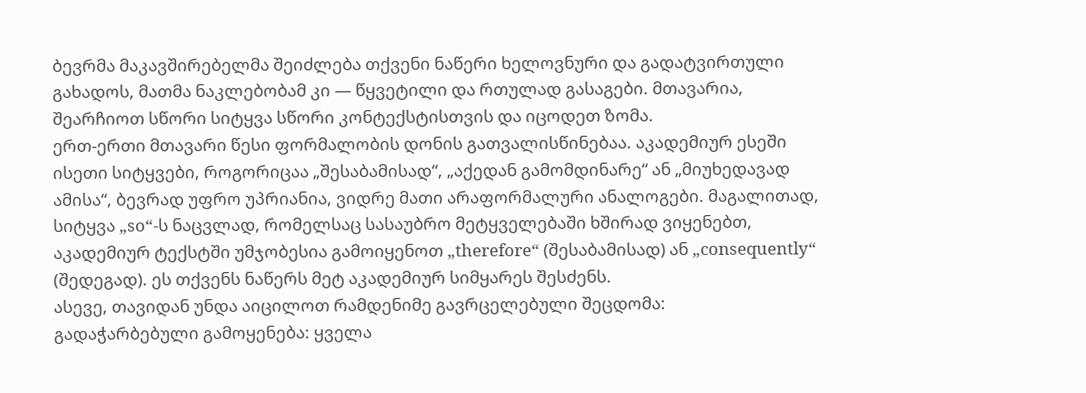ბევრმა მაკავშირებელმა შეიძლება თქვენი ნაწერი ხელოვნური და გადატვირთული გახადოს, მათმა ნაკლებობამ კი — წყვეტილი და რთულად გასაგები. მთავარია, შეარჩიოთ სწორი სიტყვა სწორი კონტექსტისთვის და იცოდეთ ზომა.
ერთ-ერთი მთავარი წესი ფორმალობის დონის გათვალისწინებაა. აკადემიურ ესეში ისეთი სიტყვები, როგორიცაა „შესაბამისად“, „აქედან გამომდინარე“ ან „მიუხედავად ამისა“, ბევრად უფრო უპრიანია, ვიდრე მათი არაფორმალური ანალოგები. მაგალითად, სიტყვა „so“-ს ნაცვლად, რომელსაც სასაუბრო მეტყველებაში ხშირად ვიყენებთ, აკადემიურ ტექსტში უმჯობესია გამოიყენოთ „therefore“ (შესაბამისად) ან „consequently“ (შედეგად). ეს თქვენს ნაწერს მეტ აკადემიურ სიმყარეს შესძენს.
ასევე, თავიდან უნდა აიცილოთ რამდენიმე გავრცელებული შეცდომა:
გადაჭარბებული გამოყენება: ყველა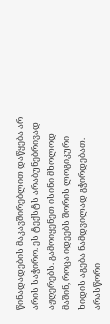წინადადების მაკავშირებლით დაწყება არ არის საჭირო. ეს ტექსტს არაბუნებრივად აჟღერებს. გამოიყენეთ ისინი მხოლოდ მაშინ, როცა იდეებს შორის ლოგიკური ხიდის აგება ნამდვილად გჭირდებათ.
არასწორი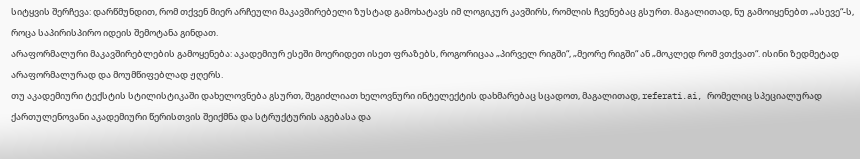სიტყვის შერჩევა: დარწმუნდით, რომ თქვენ მიერ არჩეული მაკავშირებელი ზუსტად გამოხატავს იმ ლოგიკურ კავშირს, რომლის ჩვენებაც გსურთ. მაგალითად, ნუ გამოიყენებთ „ასევე“-ს, როცა საპირისპირო იდეის შემოტანა გინდათ.
არაფორმალური მაკავშირებლების გამოყენება: აკადემიურ ესეში მოერიდეთ ისეთ ფრაზებს, როგორიცაა „პირველ რიგში“, „მეორე რიგში“ ან „მოკლედ რომ ვთქვათ“. ისინი ზედმეტად არაფორმალურად და მოუმწიფებლად ჟღერს.
თუ აკადემიური ტექსტის სტილისტიკაში დახელოვნება გსურთ, შეგიძლიათ ხელოვნური ინტელექტის დახმარებაც სცადოთ, მაგალითად, referati.ai, რომელიც სპეციალურად ქართულენოვანი აკადემიური წერისთვის შეიქმნა და სტრუქტურის აგებასა და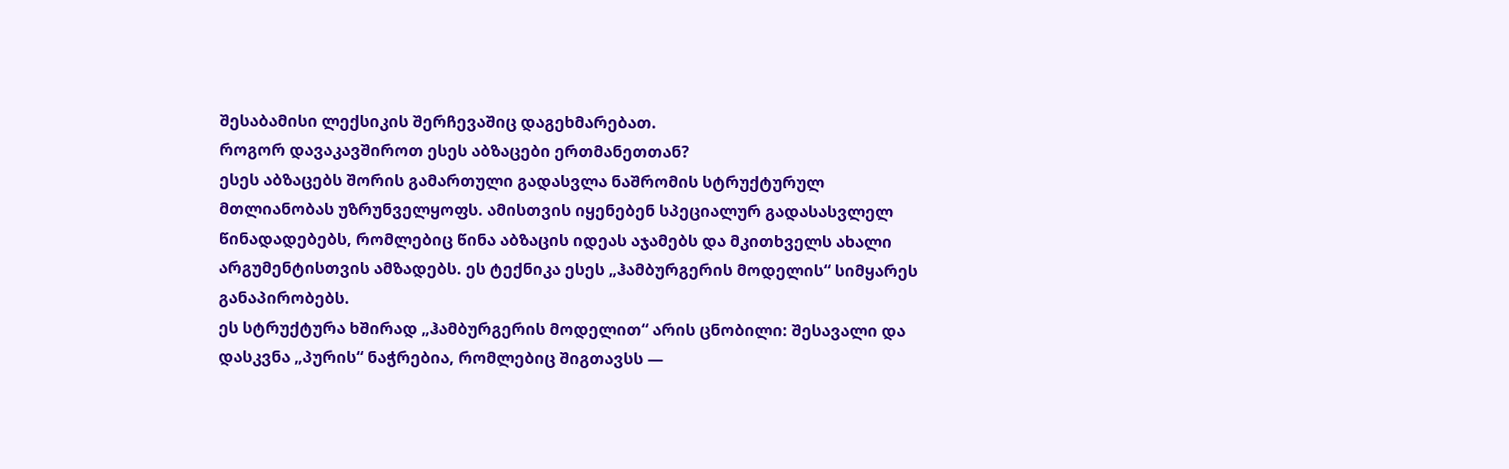შესაბამისი ლექსიკის შერჩევაშიც დაგეხმარებათ.
როგორ დავაკავშიროთ ესეს აბზაცები ერთმანეთთან?
ესეს აბზაცებს შორის გამართული გადასვლა ნაშრომის სტრუქტურულ მთლიანობას უზრუნველყოფს. ამისთვის იყენებენ სპეციალურ გადასასვლელ წინადადებებს, რომლებიც წინა აბზაცის იდეას აჯამებს და მკითხველს ახალი არგუმენტისთვის ამზადებს. ეს ტექნიკა ესეს „ჰამბურგერის მოდელის“ სიმყარეს განაპირობებს.
ეს სტრუქტურა ხშირად „ჰამბურგერის მოდელით“ არის ცნობილი: შესავალი და დასკვნა „პურის“ ნაჭრებია, რომლებიც შიგთავსს —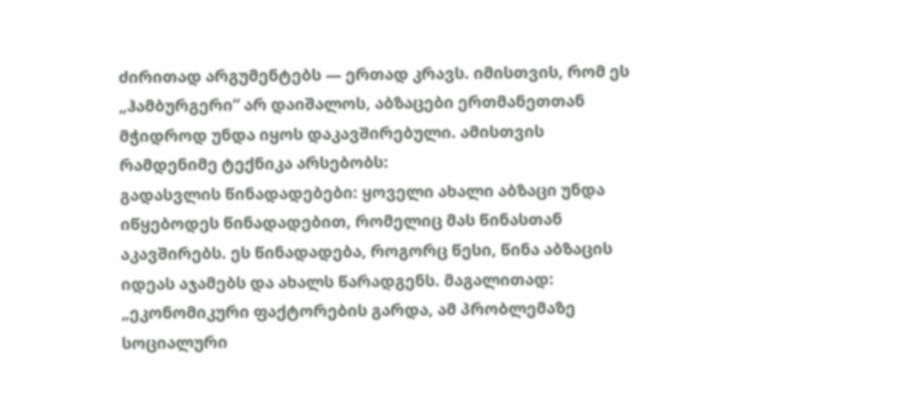ძირითად არგუმენტებს — ერთად კრავს. იმისთვის, რომ ეს „ჰამბურგერი“ არ დაიშალოს, აბზაცები ერთმანეთთან მჭიდროდ უნდა იყოს დაკავშირებული. ამისთვის რამდენიმე ტექნიკა არსებობს:
გადასვლის წინადადებები: ყოველი ახალი აბზაცი უნდა იწყებოდეს წინადადებით, რომელიც მას წინასთან აკავშირებს. ეს წინადადება, როგორც წესი, წინა აბზაცის იდეას აჯამებს და ახალს წარადგენს. მაგალითად: „ეკონომიკური ფაქტორების გარდა, ამ პრობლემაზე სოციალური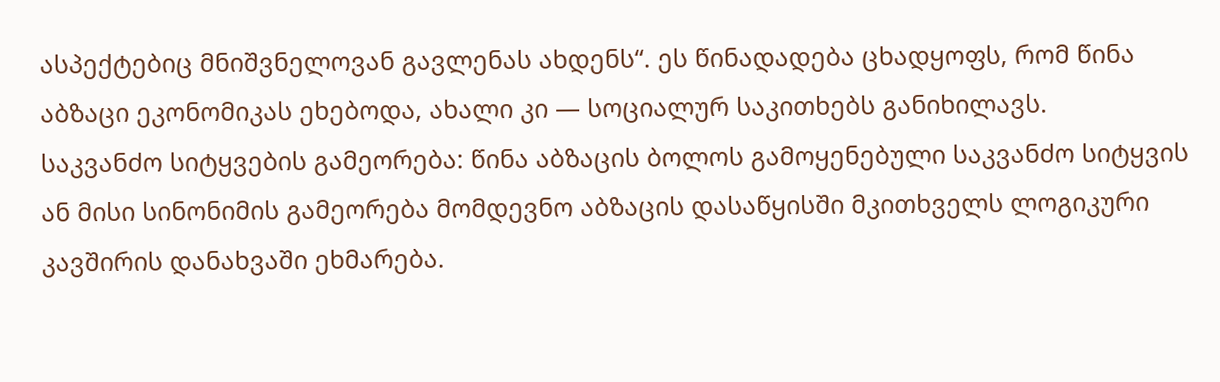ასპექტებიც მნიშვნელოვან გავლენას ახდენს“. ეს წინადადება ცხადყოფს, რომ წინა აბზაცი ეკონომიკას ეხებოდა, ახალი კი — სოციალურ საკითხებს განიხილავს.
საკვანძო სიტყვების გამეორება: წინა აბზაცის ბოლოს გამოყენებული საკვანძო სიტყვის ან მისი სინონიმის გამეორება მომდევნო აბზაცის დასაწყისში მკითხველს ლოგიკური კავშირის დანახვაში ეხმარება.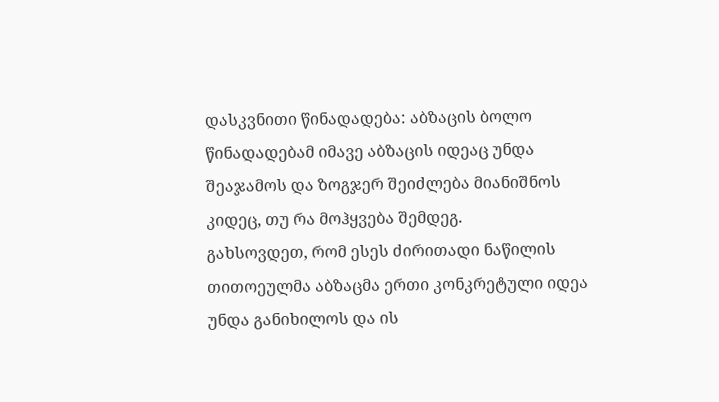დასკვნითი წინადადება: აბზაცის ბოლო წინადადებამ იმავე აბზაცის იდეაც უნდა შეაჯამოს და ზოგჯერ შეიძლება მიანიშნოს კიდეც, თუ რა მოჰყვება შემდეგ.
გახსოვდეთ, რომ ესეს ძირითადი ნაწილის თითოეულმა აბზაცმა ერთი კონკრეტული იდეა უნდა განიხილოს და ის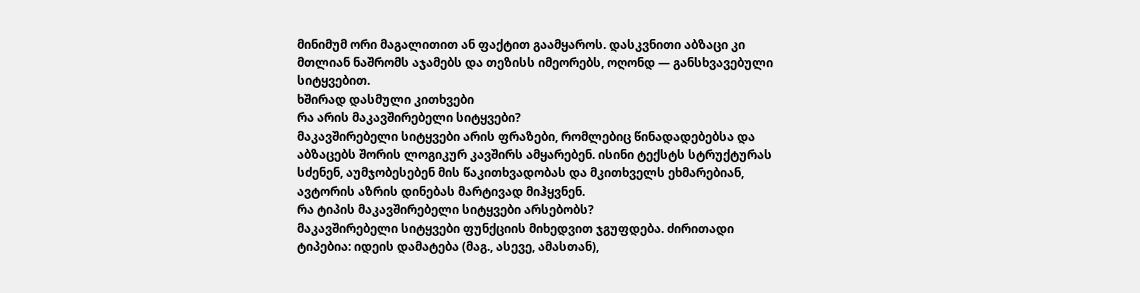მინიმუმ ორი მაგალითით ან ფაქტით გაამყაროს. დასკვნითი აბზაცი კი მთლიან ნაშრომს აჯამებს და თეზისს იმეორებს, ოღონდ — განსხვავებული სიტყვებით.
ხშირად დასმული კითხვები
რა არის მაკავშირებელი სიტყვები?
მაკავშირებელი სიტყვები არის ფრაზები, რომლებიც წინადადებებსა და აბზაცებს შორის ლოგიკურ კავშირს ამყარებენ. ისინი ტექსტს სტრუქტურას სძენენ, აუმჯობესებენ მის წაკითხვადობას და მკითხველს ეხმარებიან, ავტორის აზრის დინებას მარტივად მიჰყვნენ.
რა ტიპის მაკავშირებელი სიტყვები არსებობს?
მაკავშირებელი სიტყვები ფუნქციის მიხედვით ჯგუფდება. ძირითადი ტიპებია: იდეის დამატება (მაგ., ასევე, ამასთან),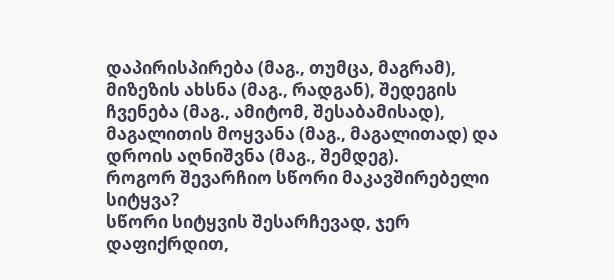დაპირისპირება (მაგ., თუმცა, მაგრამ), მიზეზის ახსნა (მაგ., რადგან), შედეგის ჩვენება (მაგ., ამიტომ, შესაბამისად), მაგალითის მოყვანა (მაგ., მაგალითად) და დროის აღნიშვნა (მაგ., შემდეგ).
როგორ შევარჩიო სწორი მაკავშირებელი სიტყვა?
სწორი სიტყვის შესარჩევად, ჯერ დაფიქრდით,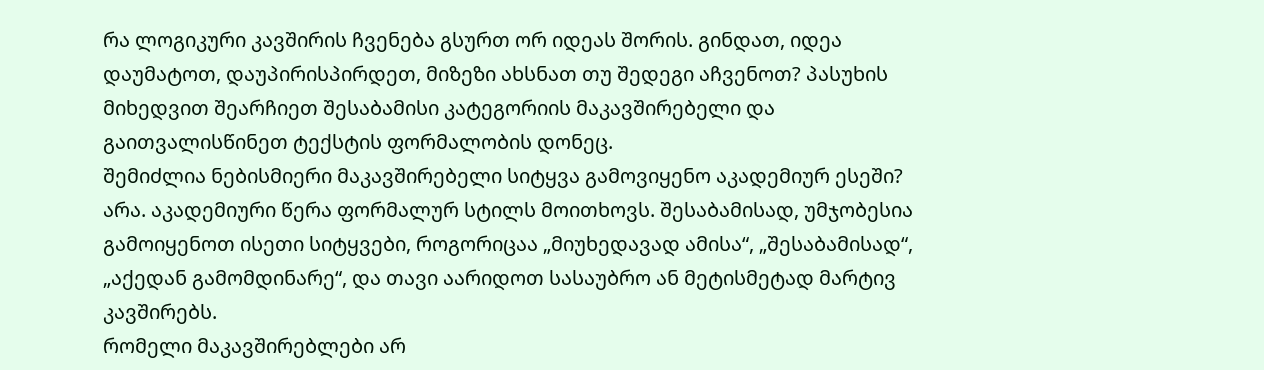რა ლოგიკური კავშირის ჩვენება გსურთ ორ იდეას შორის. გინდათ, იდეა დაუმატოთ, დაუპირისპირდეთ, მიზეზი ახსნათ თუ შედეგი აჩვენოთ? პასუხის მიხედვით შეარჩიეთ შესაბამისი კატეგორიის მაკავშირებელი და გაითვალისწინეთ ტექსტის ფორმალობის დონეც.
შემიძლია ნებისმიერი მაკავშირებელი სიტყვა გამოვიყენო აკადემიურ ესეში?
არა. აკადემიური წერა ფორმალურ სტილს მოითხოვს. შესაბამისად, უმჯობესია გამოიყენოთ ისეთი სიტყვები, როგორიცაა „მიუხედავად ამისა“, „შესაბამისად“, „აქედან გამომდინარე“, და თავი აარიდოთ სასაუბრო ან მეტისმეტად მარტივ კავშირებს.
რომელი მაკავშირებლები არ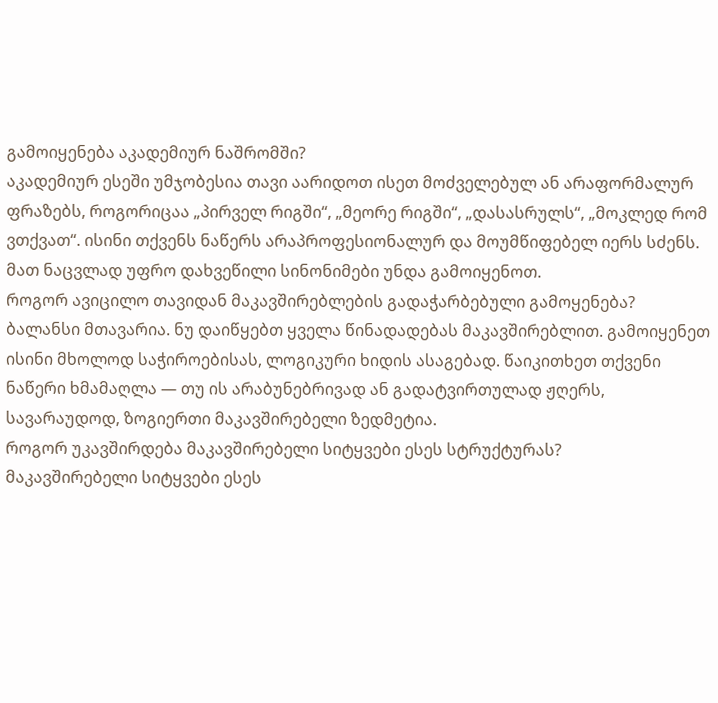გამოიყენება აკადემიურ ნაშრომში?
აკადემიურ ესეში უმჯობესია თავი აარიდოთ ისეთ მოძველებულ ან არაფორმალურ ფრაზებს, როგორიცაა „პირველ რიგში“, „მეორე რიგში“, „დასასრულს“, „მოკლედ რომ ვთქვათ“. ისინი თქვენს ნაწერს არაპროფესიონალურ და მოუმწიფებელ იერს სძენს. მათ ნაცვლად უფრო დახვეწილი სინონიმები უნდა გამოიყენოთ.
როგორ ავიცილო თავიდან მაკავშირებლების გადაჭარბებული გამოყენება?
ბალანსი მთავარია. ნუ დაიწყებთ ყველა წინადადებას მაკავშირებლით. გამოიყენეთ ისინი მხოლოდ საჭიროებისას, ლოგიკური ხიდის ასაგებად. წაიკითხეთ თქვენი ნაწერი ხმამაღლა — თუ ის არაბუნებრივად ან გადატვირთულად ჟღერს, სავარაუდოდ, ზოგიერთი მაკავშირებელი ზედმეტია.
როგორ უკავშირდება მაკავშირებელი სიტყვები ესეს სტრუქტურას?
მაკავშირებელი სიტყვები ესეს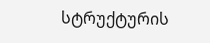სტრუქტურის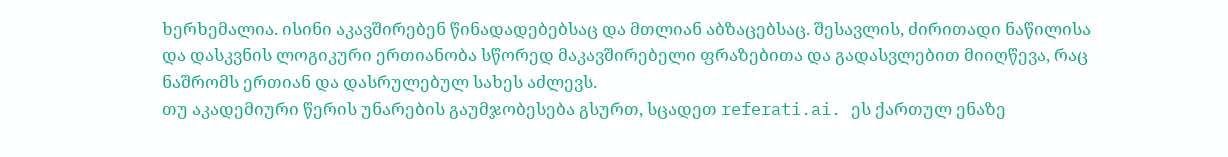ხერხემალია. ისინი აკავშირებენ წინადადებებსაც და მთლიან აბზაცებსაც. შესავლის, ძირითადი ნაწილისა და დასკვნის ლოგიკური ერთიანობა სწორედ მაკავშირებელი ფრაზებითა და გადასვლებით მიიღწევა, რაც ნაშრომს ერთიან და დასრულებულ სახეს აძლევს.
თუ აკადემიური წერის უნარების გაუმჯობესება გსურთ, სცადეთ referati.ai. ეს ქართულ ენაზე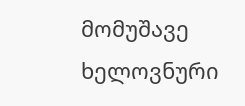მომუშავე ხელოვნური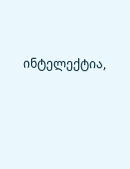ინტელექტია,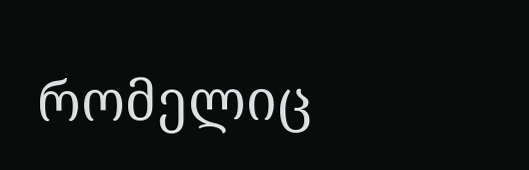რომელიც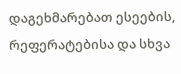დაგეხმარებათ ესეების, რეფერატებისა და სხვა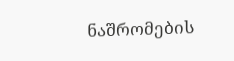ნაშრომების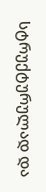სტრუქტურულად და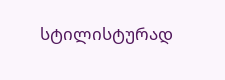სტილისტურად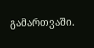გამართვაში.